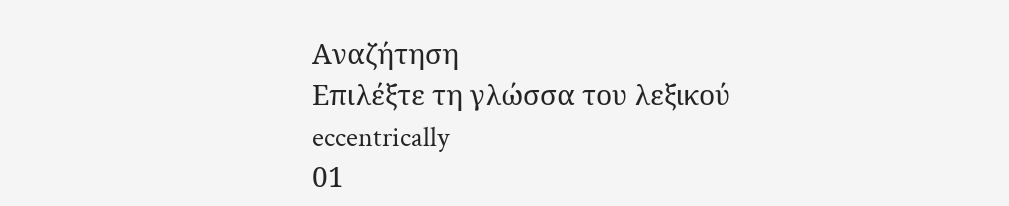Αναζήτηση
Επιλέξτε τη γλώσσα του λεξικού
eccentrically
01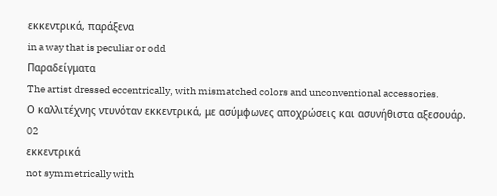εκκεντρικά, παράξενα
in a way that is peculiar or odd
Παραδείγματα
The artist dressed eccentrically, with mismatched colors and unconventional accessories.
Ο καλλιτέχνης ντυνόταν εκκεντρικά, με ασύμφωνες αποχρώσεις και ασυνήθιστα αξεσουάρ.
02
εκκεντρικά
not symmetrically with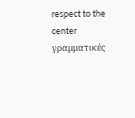respect to the center
γραμματικές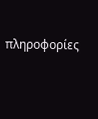πληροφορίες